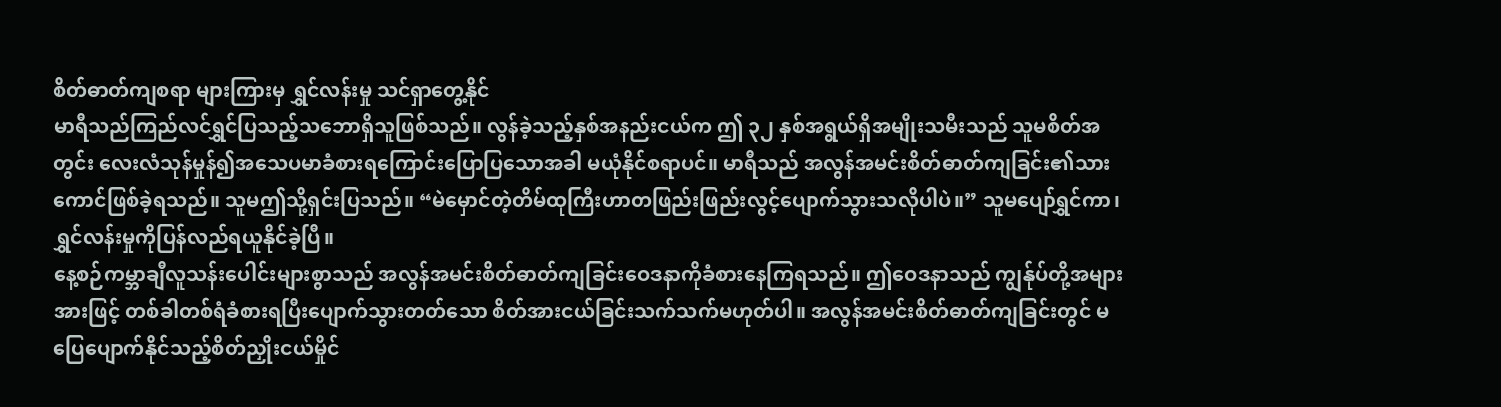စိတ်ဓာတ်ကျစရာ များကြားမှ ရွှင်လန်းမှု သင်ရှာတွေ့နိုင်
မာရီသည်ကြည်လင်ရွှင်ပြသည့်သဘောရှိသူဖြစ်သည်။ လွန်ခဲ့သည့်နှစ်အနည်းငယ်က ဤ ၃၂ နှစ်အရွယ်ရှိအမျိုးသမီးသည် သူမစိတ်အတွင်း လေးလံသုန်မှုန်၍အသေပမာခံစားရကြောင်းပြောပြသောအခါ မယုံနိုင်စရာပင်။ မာရီသည် အလွန်အမင်းစိတ်ဓာတ်ကျခြင်း၏သားကောင်ဖြစ်ခဲ့ရသည်။ သူမဤသို့ရှင်းပြသည်။ “မဲမှောင်တဲ့တိမ်ထုကြီးဟာတဖြည်းဖြည်းလွင့်ပျောက်သွားသလိုပါပဲ။” သူမပျော်ရွှင်ကာ၊ ရွှင်လန်းမှုကိုပြန်လည်ရယူနိုင်ခဲ့ပြီ။
နေ့စဉ်ကမ္ဘာချီလူသန်းပေါင်းများစွာသည် အလွန်အမင်းစိတ်ဓာတ်ကျခြင်းဝေဒနာကိုခံစားနေကြရသည်။ ဤဝေဒနာသည် ကျွန်ုပ်တို့အများအားဖြင့် တစ်ခါတစ်ရံခံစားရပြီးပျောက်သွားတတ်သော စိတ်အားငယ်ခြင်းသက်သက်မဟုတ်ပါ။ အလွန်အမင်းစိတ်ဓာတ်ကျခြင်းတွင် မပြေပျောက်နိုင်သည့်စိတ်ညှိုးငယ်မှိုင်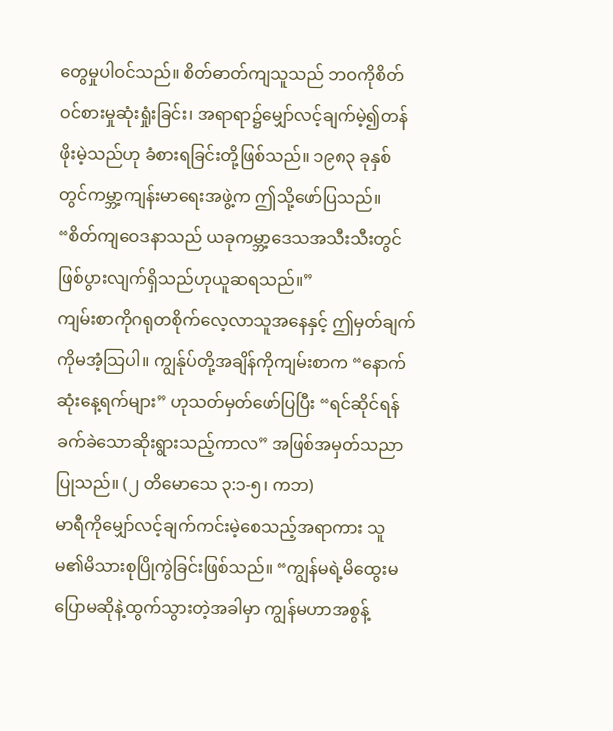တွေမှုပါဝင်သည်။ စိတ်ဓာတ်ကျသူသည် ဘဝကိုစိတ်ဝင်စားမှုဆုံးရှုံးခြင်း၊ အရာရာ၌မျှော်လင့်ချက်မဲ့၍တန်ဖိုးမဲ့သည်ဟု ခံစားရခြင်းတို့ဖြစ်သည်။ ၁၉၈၃ ခုနှစ်တွင်ကမ္ဘာ့ကျန်းမာရေးအဖွဲ့က ဤသို့ဖော်ပြသည်။ “စိတ်ကျဝေဒနာသည် ယခုကမ္ဘာ့ဒေသအသီးသီးတွင်ဖြစ်ပွားလျက်ရှိသည်ဟုယူဆရသည်။”
ကျမ်းစာကိုဂရုတစိုက်လေ့လာသူအနေနှင့် ဤမှတ်ချက်ကိုမအံ့သြပါ။ ကျွန်ုပ်တို့အချိန်ကိုကျမ်းစာက “နောက်ဆုံးနေ့ရက်များ” ဟုသတ်မှတ်ဖော်ပြပြီး “ရင်ဆိုင်ရန်ခက်ခဲသောဆိုးရွားသည့်ကာလ” အဖြစ်အမှတ်သညာပြုသည်။ (၂ တိမောသေ ၃:၁-၅၊ ကဘ)
မာရီကိုမျှော်လင့်ချက်ကင်းမဲ့စေသည့်အရာကား သူမ၏မိသားစုပြိုကွဲခြင်းဖြစ်သည်။ “ကျွန်မရဲ့မိထွေးမပြောမဆိုနဲ့ထွက်သွားတဲ့အခါမှာ ကျွန်မဟာအစွန့်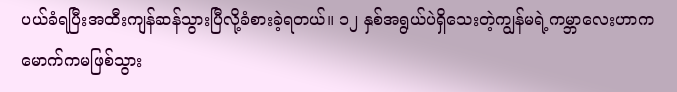ပယ်ခံရပြီးအထီးကျန်ဆန်သွားပြီလို့ခံစားခဲ့ရတယ်။ ၁၂ နှစ်အရွယ်ပဲရှိသေးတဲ့ကျွန်မရဲ့ကမ္ဘာလေးဟာကမောက်ကမဖြစ်သွား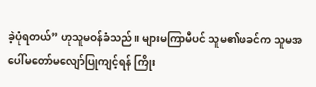ခဲ့ပုံရတယ်” ဟုသူမဝန်ခံသည်။ များမကြာမီပင် သူမ၏ဖခင်က သူမအပေါ်မတော်မလျော်ပြုကျင့်ရန် ကြိုး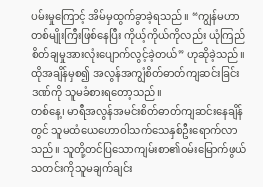ပမ်းမှုကြောင့် အိမ်မှထွက်ခွာခဲ့ရသည်။ “ကျွန်မဟာတစ်မျိုးကြီးဖြစ်နေပြီး ကိုယ့်ကိုယ်ကိုလည်း ယုံကြည်စိတ်ချမှုအားလုံးပျောက်လွင့်ခဲ့တယ်” ဟုဆိုခဲ့သည်။ ထိုအချိန်မှစ၍ အလွန်အကျွံစိတ်ဓာတ်ကျဆင်းခြင်းဒဏ်ကို သူမခံစားရတော့သည်။
တစ်နေ့၊ မာရီအလွန်အမင်းစိတ်ဓာတ်ကျဆင်းနေချိန်တွင် သူမထံယေဟောဝါသက်သေနှစ်ဦးရောက်လာသည်။ သူတို့တင်ပြသောကျမ်းစာ၏ဝမ်းမြောက်ဖွယ်သတင်းကိုသူမချက်ချင်း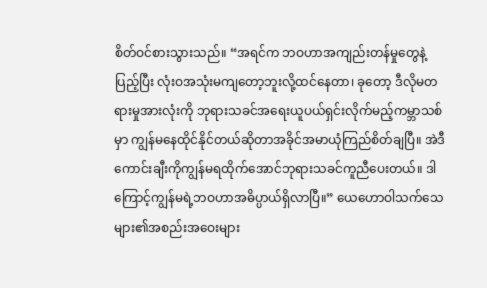စိတ်ဝင်စားသွားသည်။ “အရင်က ဘဝဟာအကျည်းတန်မှုတွေနဲ့ပြည့်ပြီး လုံးဝအသုံးမကျတော့ဘူးလို့ထင်နေတာ၊ ခုတော့ ဒီလိုမတရားမှုအားလုံးကို ဘုရားသခင်အရေးယူပယ်ရှင်းလိုက်မည့်ကမ္ဘာသစ်မှာ ကျွန်မနေထိုင်နိုင်တယ်ဆိုတာအခိုင်အမာယုံကြည်စိတ်ချပြီ။ အဲဒီကောင်းချီးကိုကျွန်မရထိုက်အောင်ဘုရားသခင်ကူညီပေးတယ်။ ဒါကြောင့်ကျွန်မရဲ့ဘဝဟာအဓိပ္ပာယ်ရှိလာပြီ။” ယေဟောဝါသက်သေများ၏အစည်းအဝေးများ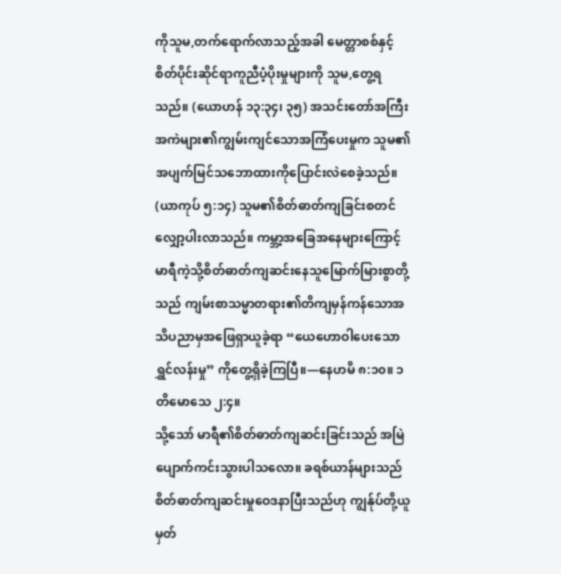ကိုသူမ,တက်ရောက်လာသည့်အခါ မေတ္တာစစ်နှင့်စိတ်ပိုင်းဆိုင်ရာကူညီပံ့ပိုးမှုများကို သူမ,တွေ့ရသည်။ (ယောဟန် ၁၃:၃၄၊ ၃၅) အသင်းတော်အကြီးအကဲများ၏ကျွမ်းကျင်သောအကြံပေးမှုက သူမ၏အပျက်မြင်သဘောထားကိုပြောင်းလဲစေခဲ့သည်။ (ယာကုပ် ၅:၁၄) သူမ၏စိတ်ဓာတ်ကျခြင်းစတင်လျှော့ပါးလာသည်။ ကမ္ဘာ့အခြေအနေများကြောင့်မာရီကဲ့သို့စိတ်ဓာတ်ကျဆင်းနေသူမြောက်မြားစွာတို့သည် ကျမ်းစာသမ္မာတရား၏တိကျမှန်ကန်သောအသိပညာမှအဖြေရှာယူခဲ့ရာ “ယေဟောဝါပေးသောရွှင်လန်းမှု” ကိုတွေ့ရှိခဲ့ကြပြီ။—နေဟမိ ၈:၁၀။ ၁ တိမောသေ ၂:၄။
သို့သော် မာရီ၏စိတ်ဓာတ်ကျဆင်းခြင်းသည် အမြဲပျောက်ကင်းသွားပါသလော။ ခရစ်ယာန်များသည် စိတ်ဓာတ်ကျဆင်းမှုဝေဒနာပြီးသည်ဟု ကျွန်ုပ်တို့ယူမှတ်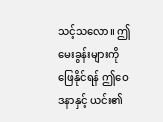သင့်သလော။ ဤမေးခွန်းများကိုဖြေနိုင်ရန် ဤဝေဒနာနှင့် ယင်း၏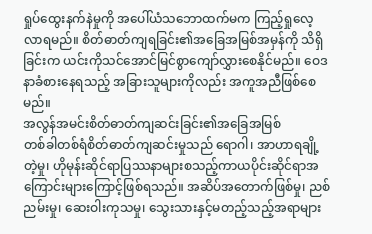ရှုပ်ထွေးနက်နဲမှုကို အပေါ်ယံသဘောထက်မက ကြည့်ရှုလေ့လာရမည်။ စိတ်ဓာတ်ကျရခြင်း၏အခြေအမြစ်အမှန်ကို သိရှိခြင်းက ယင်းကိုသင်အောင်မြင်စွာကျော်လွှားစေနိုင်မည်။ ဝေဒနာခံစားနေရသည့် အခြားသူများကိုလည်း အကူအညီဖြစ်စေမည်။
အလွန်အမင်းစိတ်ဓာတ်ကျဆင်းခြင်း၏အခြေအမြစ်
တစ်ခါတစ်ရံစိတ်ဓာတ်ကျဆင်းမှုသည် ရောဂါ၊ အာဟာရချို့တဲ့မှု၊ ဟိုမုန်းဆိုင်ရာပြဿနာများစသည့်ကာယပိုင်းဆိုင်ရာအကြောင်းများကြောင့်ဖြစ်ရသည်။ အဆိပ်အတောက်ဖြစ်မှု၊ ညစ်ညမ်းမှု၊ ဆေးဝါးကုသမှု၊ သွေးသားနှင့်မတည့်သည့်အရာများ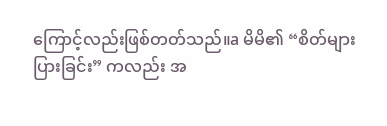ကြောင့်လည်းဖြစ်တတ်သည်။a မိမိ၏ “စိတ်များပြားခြင်း” ကလည်း အ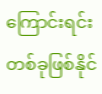ကြောင်းရင်းတစ်ခုဖြစ်နိုင်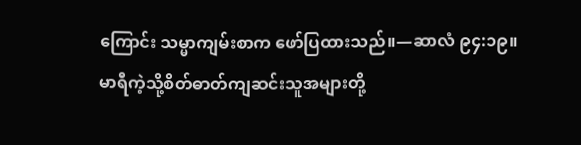ကြောင်း သမ္မာကျမ်းစာက ဖော်ပြထားသည်။—ဆာလံ ၉၄:၁၉။
မာရီကဲ့သို့စိတ်ဓာတ်ကျဆင်းသူအများတို့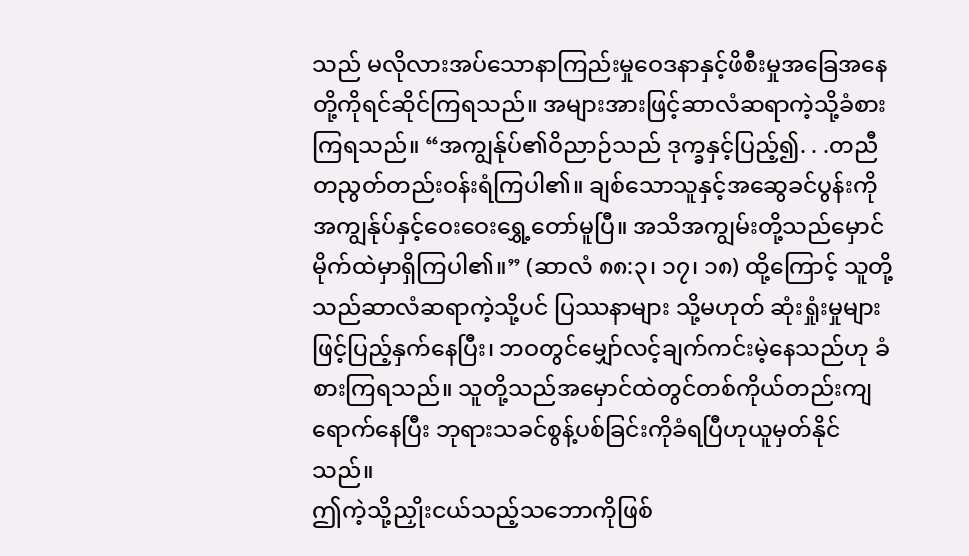သည် မလိုလားအပ်သောနာကြည်းမှုဝေဒနာနှင့်ဖိစီးမှုအခြေအနေတို့ကိုရင်ဆိုင်ကြရသည်။ အများအားဖြင့်ဆာလံဆရာကဲ့သို့ခံစားကြရသည်။ “အကျွန်ုပ်၏ဝိညာဉ်သည် ဒုက္ခနှင့်ပြည့်၍. . .တညီတညွတ်တည်းဝန်းရံကြပါ၏။ ချစ်သောသူနှင့်အဆွေခင်ပွန်းကိုအကျွန်ုပ်နှင့်ဝေးဝေးရွှေ့တော်မူပြီ။ အသိအကျွမ်းတို့သည်မှောင်မိုက်ထဲမှာရှိကြပါ၏။” (ဆာလံ ၈၈:၃၊ ၁၇၊ ၁၈) ထို့ကြောင့် သူတို့သည်ဆာလံဆရာကဲ့သို့ပင် ပြဿနာများ သို့မဟုတ် ဆုံးရှုံးမှုများဖြင့်ပြည့်နှက်နေပြီး၊ ဘဝတွင်မျှော်လင့်ချက်ကင်းမဲ့နေသည်ဟု ခံစားကြရသည်။ သူတို့သည်အမှောင်ထဲတွင်တစ်ကိုယ်တည်းကျရောက်နေပြီး ဘုရားသခင်စွန့်ပစ်ခြင်းကိုခံရပြီဟုယူမှတ်နိုင်သည်။
ဤကဲ့သို့ညှိုးငယ်သည့်သဘောကိုဖြစ်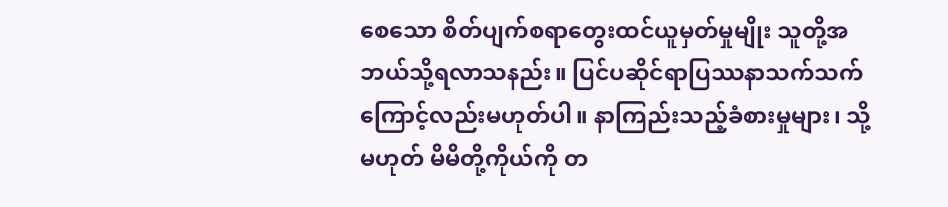စေသော စိတ်ပျက်စရာတွေးထင်ယူမှတ်မှုမျိုး သူတို့အဘယ်သို့ရလာသနည်း။ ပြင်ပဆိုင်ရာပြဿနာသက်သက်ကြောင့်လည်းမဟုတ်ပါ။ နာကြည်းသည့်ခံစားမှုများ၊ သို့မဟုတ် မိမိတို့ကိုယ်ကို တ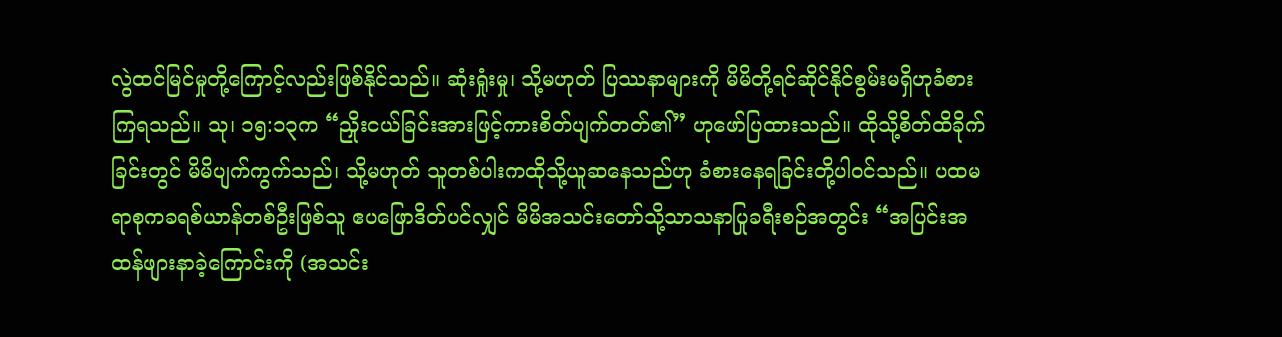လွဲထင်မြင်မှုတို့ကြောင့်လည်းဖြစ်နိုင်သည်။ ဆုံးရှုံးမှု၊ သို့မဟုတ် ပြဿနာများကို မိမိတို့ရင်ဆိုင်နိုင်စွမ်းမရှိဟုခံစားကြရသည်။ သု၊ ၁၅:၁၃က “ညှိုးငယ်ခြင်းအားဖြင့်ကားစိတ်ပျက်တတ်၏” ဟုဖော်ပြထားသည်။ ထိုသို့စိတ်ထိခိုက်ခြင်းတွင် မိမိပျက်ကွက်သည်၊ သို့မဟုတ် သူတစ်ပါးကထိုသို့ယူဆနေသည်ဟု ခံစားနေရခြင်းတို့ပါဝင်သည်။ ပထမရာစုကခရစ်ယာန်တစ်ဦးဖြစ်သူ ဧပဖြောဒိတ်ပင်လျှင် မိမိအသင်းတော်သို့သာသနာပြုခရီးစဉ်အတွင်း “အပြင်းအထန်ဖျားနာခဲ့ကြောင်းကို (အသင်း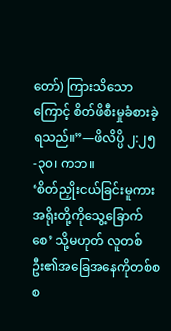တော်) ကြားသိသောကြောင့် စိတ်ဖိစီးမှုခံစားခဲ့ရသည်။”—ဖိလိပ္ပိ ၂:၂၅-၃၀၊ ကဘ။
‘စိတ်ညှိုးငယ်ခြင်းမူကားအရိုးတို့ကိုသွေ့ခြောက်စေ’ သို့မဟုတ် လူတစ်ဦး၏အခြေအနေကိုတစ်စစ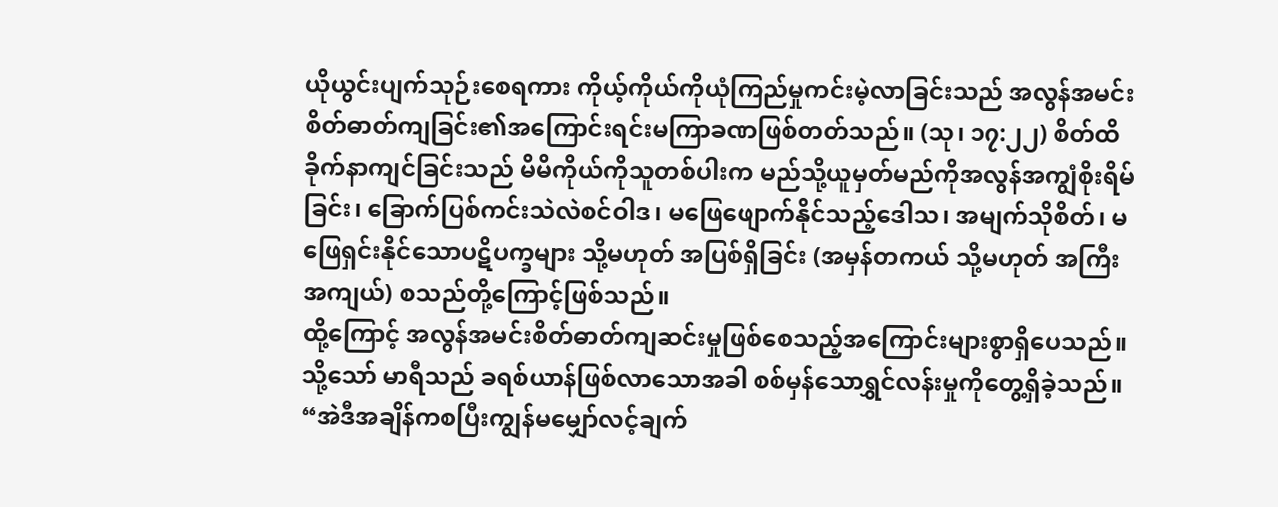ယိုယွင်းပျက်သုဉ်းစေရကား ကိုယ့်ကိုယ်ကိုယုံကြည်မှုကင်းမဲ့လာခြင်းသည် အလွန်အမင်းစိတ်ဓာတ်ကျခြင်း၏အကြောင်းရင်းမကြာခဏဖြစ်တတ်သည်။ (သု၊ ၁၇:၂၂) စိတ်ထိခိုက်နာကျင်ခြင်းသည် မိမိကိုယ်ကိုသူတစ်ပါးက မည်သို့ယူမှတ်မည်ကိုအလွန်အကျွံစိုးရိမ်ခြင်း၊ ခြောက်ပြစ်ကင်းသဲလဲစင်ဝါဒ၊ မဖြေဖျောက်နိုင်သည့်ဒေါသ၊ အမျက်သိုစိတ်၊ မဖြေရှင်းနိုင်သောပဋိပက္ခများ သို့မဟုတ် အပြစ်ရှိခြင်း (အမှန်တကယ် သို့မဟုတ် အကြီးအကျယ်) စသည်တို့ကြောင့်ဖြစ်သည်။
ထို့ကြောင့် အလွန်အမင်းစိတ်ဓာတ်ကျဆင်းမှုဖြစ်စေသည့်အကြောင်းများစွာရှိပေသည်။ သို့သော် မာရီသည် ခရစ်ယာန်ဖြစ်လာသောအခါ စစ်မှန်သောရွှင်လန်းမှုကိုတွေ့ရှိခဲ့သည်။ “အဲဒီအချိန်ကစပြီးကျွန်မမျှော်လင့်ချက်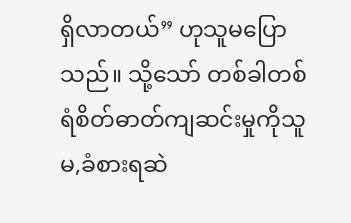ရှိလာတယ်” ဟုသူမပြောသည်။ သို့သော် တစ်ခါတစ်ရံစိတ်ဓာတ်ကျဆင်းမှုကိုသူမ,ခံစားရဆဲ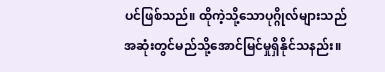ပင်ဖြစ်သည်။ ထိုကဲ့သို့သောပုဂ္ဂိုလ်များသည် အဆုံးတွင်မည်သို့အောင်မြင်မှုရှိနိုင်သနည်း။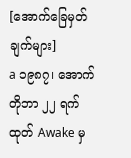[အောက်ခြေမှတ်ချက်များ]
a ၁၉၈၇၊ အောက်တိုဘာ ၂၂ ရက်ထုတ် Awake မှ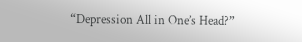“Depression All in One’s Head?”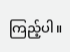ကြည့်ပါ။